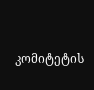კომიტეტის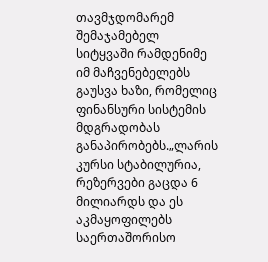თავმჯდომარემ შემაჯამებელ სიტყვაში რამდენიმე იმ მაჩვენებელებს გაუსვა ხაზი, რომელიც ფინანსური სისტემის მდგრადობას განაპირობებს.„ლარის კურსი სტაბილურია, რეზერვები გაცდა 6 მილიარდს და ეს აკმაყოფილებს საერთაშორისო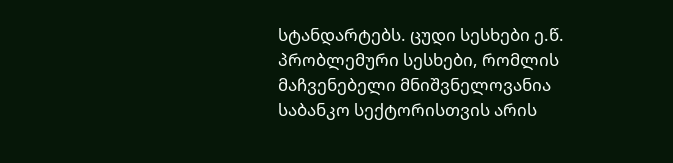სტანდარტებს. ცუდი სესხები ე.წ. პრობლემური სესხები, რომლის მაჩვენებელი მნიშვნელოვანია საბანკო სექტორისთვის არის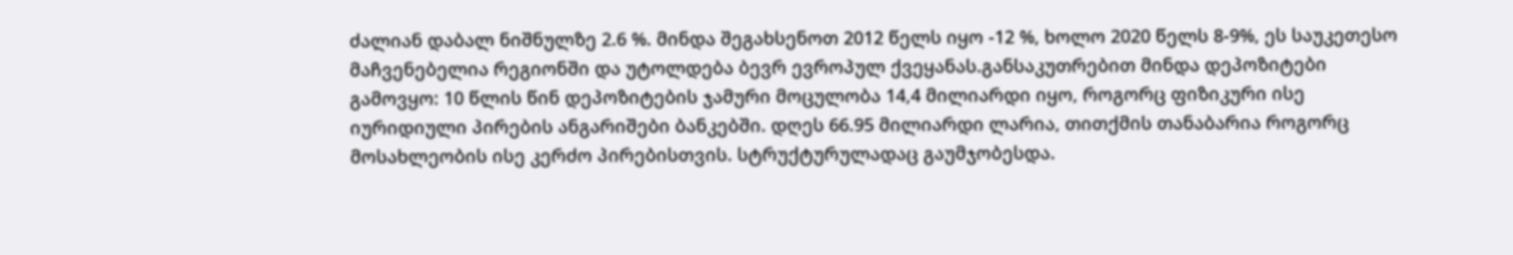ძალიან დაბალ ნიშნულზე 2.6 %. მინდა შეგახსენოთ 2012 წელს იყო -12 %, ხოლო 2020 წელს 8-9%, ეს საუკეთესო მაჩვენებელია რეგიონში და უტოლდება ბევრ ევროპულ ქვეყანას.განსაკუთრებით მინდა დეპოზიტები გამოვყო: 10 წლის წინ დეპოზიტების ჯამური მოცულობა 14,4 მილიარდი იყო, როგორც ფიზიკური ისე იურიდიული პირების ანგარიშები ბანკებში. დღეს 66.95 მილიარდი ლარია, თითქმის თანაბარია როგორც მოსახლეობის ისე კერძო პირებისთვის. სტრუქტურულადაც გაუმჯობესდა.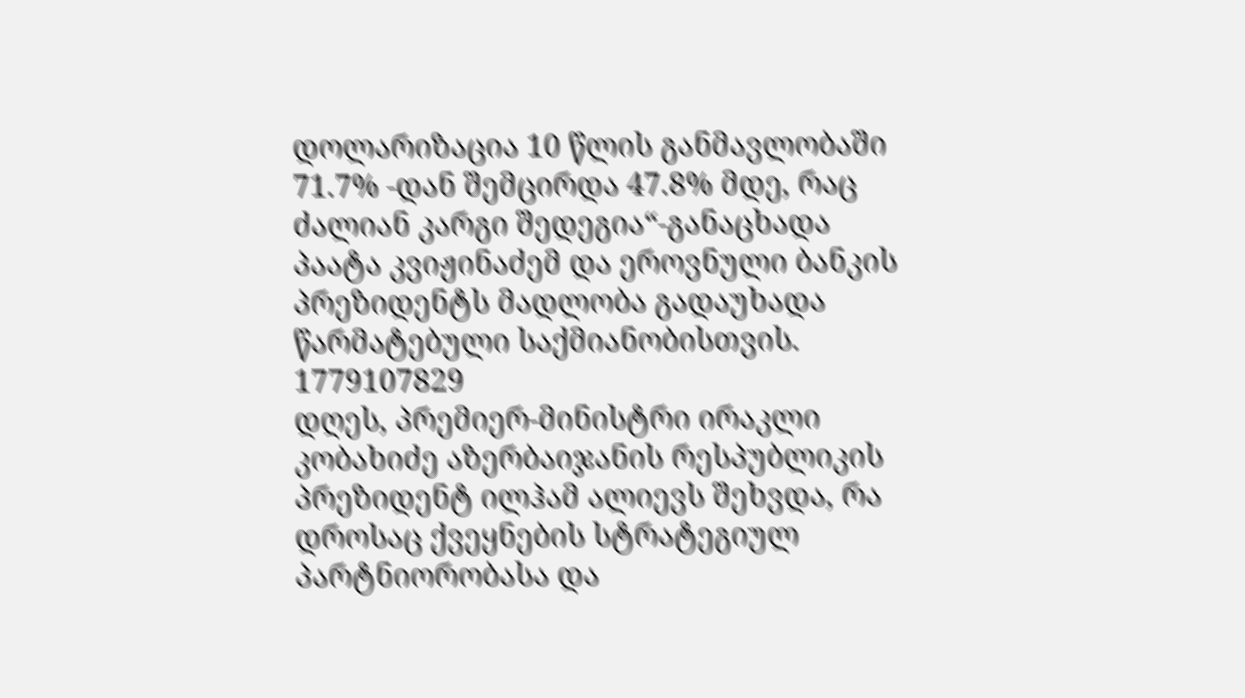დოლარიზაცია 10 წლის განმავლობაში 71.7% -დან შემცირდა 47.8% მდე, რაც ძალიან კარგი შედეგია“-განაცხადა პაატა კვიჟინაძემ და ეროვნული ბანკის პრეზიდენტს მადლობა გადაუხადა წარმატებული საქმიანობისთვის.
1779107829
დღეს, პრემიერ-მინისტრი ირაკლი კობახიძე აზერბაიჯანის რესპუბლიკის პრეზიდენტ ილჰამ ალიევს შეხვდა, რა დროსაც ქვეყნების სტრატეგიულ პარტნიორობასა და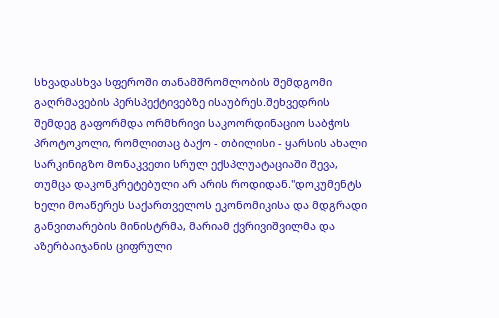სხვადასხვა სფეროში თანამშრომლობის შემდგომი გაღრმავების პერსპექტივებზე ისაუბრეს.შეხვედრის შემდეგ გაფორმდა ორმხრივი საკოორდინაციო საბჭოს პროტოკოლი, რომლითაც ბაქო - თბილისი - ყარსის ახალი სარკინიგზო მონაკვეთი სრულ ექსპლუატაციაში შევა, თუმცა დაკონკრეტებული არ არის როდიდან."დოკუმენტს ხელი მოაწერეს საქართველოს ეკონომიკისა და მდგრადი განვითარების მინისტრმა, მარიამ ქვრივიშვილმა და აზერბაიჯანის ციფრული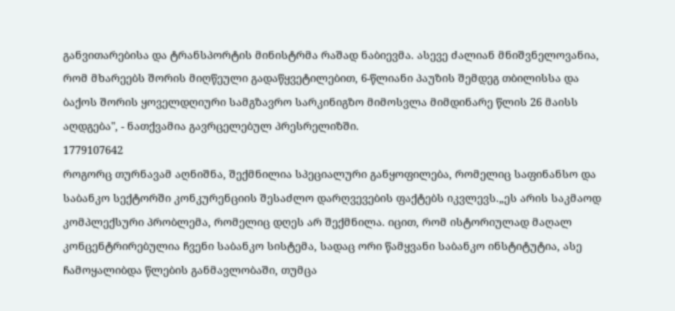განვითარებისა და ტრანსპორტის მინისტრმა რაშად ნაბიევმა. ასევე ძალიან მნიშვნელოვანია, რომ მხარეებს შორის მიღწეული გადაწყვეტილებით, 6-წლიანი პაუზის შემდეგ თბილისსა და ბაქოს შორის ყოველდღიური სამგზავრო სარკინიგზო მიმოსვლა მიმდინარე წლის 26 მაისს აღდგება", - ნათქვამია გავრცელებულ პრესრელიზში.
1779107642
როგორც თურნავამ აღნიშნა, შექმნილია სპეციალური განყოფილება, რომელიც საფინანსო და საბანკო სექტორში კონკურენციის შესაძლო დარღვევების ფაქტებს იკვლევს.„ეს არის საკმაოდ კომპლექსური პრობლემა, რომელიც დღეს არ შექმნილა. იცით, რომ ისტორიულად მაღალ კონცენტრირებულია ჩვენი საბანკო სისტემა, სადაც ორი წამყვანი საბანკო ინსტიტუტია, ასე ჩამოყალიბდა წლების განმავლობაში, თუმცა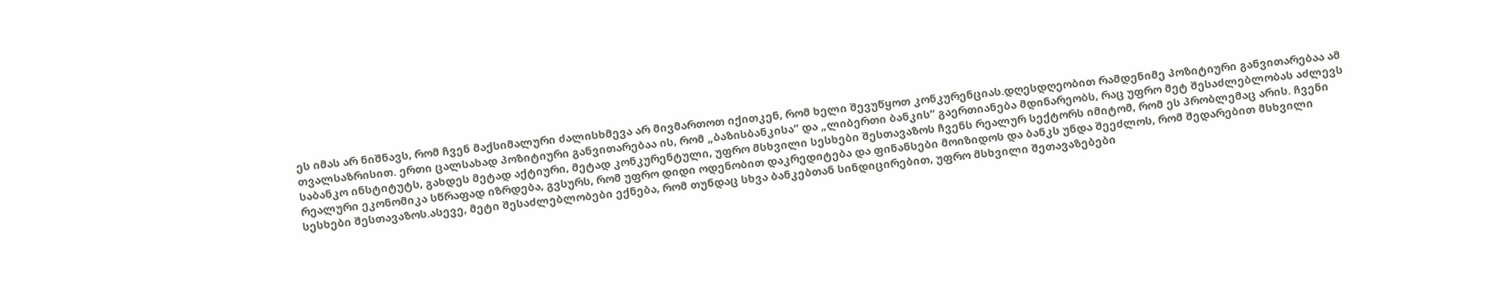ეს იმას არ ნიშნავს, რომ ჩვენ მაქსიმალური ძალისხმევა არ მივმართოთ იქითკენ, რომ ხელი შევუწყოთ კონკურენციას.დღესდღეობით რამდენიმე პოზიტიური განვითარებაა ამ თვალსაზრისით. ერთი ცალსახად პოზიტიური განვითარებაა ის, რომ „ბაზისბანკისა“ და „ლიბერთი ბანკის“ გაერთიანება მდინარეობს, რაც უფრო მეტ შესაძლებლობას აძლევს საბანკო ინსტიტუტს, გახდეს მეტად აქტიური, მეტად კონკურენტული, უფრო მსხვილი სესხები შესთავაზოს ჩვენს რეალურ სექტორს იმიტომ, რომ ეს პრობლემაც არის. ჩვენი რეალური ეკონომიკა სწრაფად იზრდება, გვსურს, რომ უფრო დიდი ოდენობით დაკრედიტება და ფინანსები მოიზიდოს და ბანკს უნდა შეეძლოს, რომ შედარებით მსხვილი სესხები შესთავაზოს.ასევე, მეტი შესაძლებლობები ექნება, რომ თუნდაც სხვა ბანკებთან სინდიცირებით, უფრო მსხვილი შეთავაზებები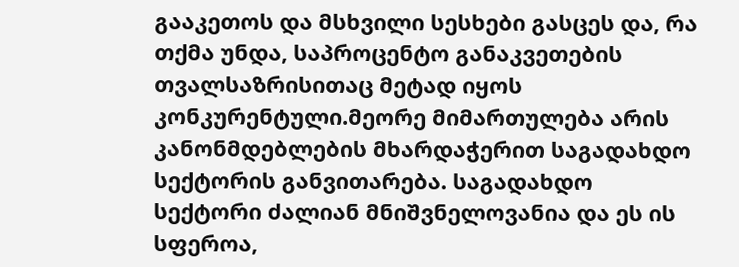გააკეთოს და მსხვილი სესხები გასცეს და, რა თქმა უნდა, საპროცენტო განაკვეთების თვალსაზრისითაც მეტად იყოს კონკურენტული.მეორე მიმართულება არის კანონმდებლების მხარდაჭერით საგადახდო სექტორის განვითარება. საგადახდო სექტორი ძალიან მნიშვნელოვანია და ეს ის სფეროა,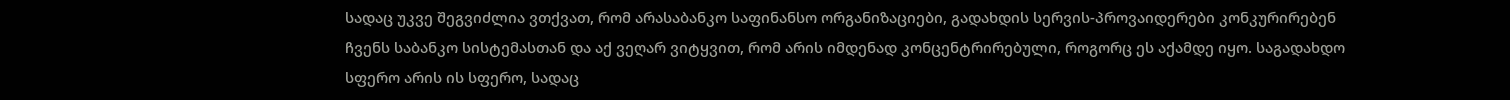სადაც უკვე შეგვიძლია ვთქვათ, რომ არასაბანკო საფინანსო ორგანიზაციები, გადახდის სერვის-პროვაიდერები კონკურირებენ ჩვენს საბანკო სისტემასთან და აქ ვეღარ ვიტყვით, რომ არის იმდენად კონცენტრირებული, როგორც ეს აქამდე იყო. საგადახდო სფერო არის ის სფერო, სადაც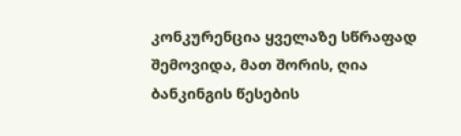კონკურენცია ყველაზე სწრაფად შემოვიდა, მათ შორის, ღია ბანკინგის წესების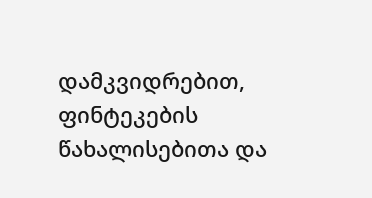დამკვიდრებით, ფინტეკების წახალისებითა და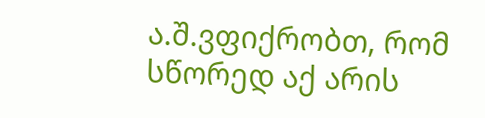ა.შ.ვფიქრობთ, რომ სწორედ აქ არის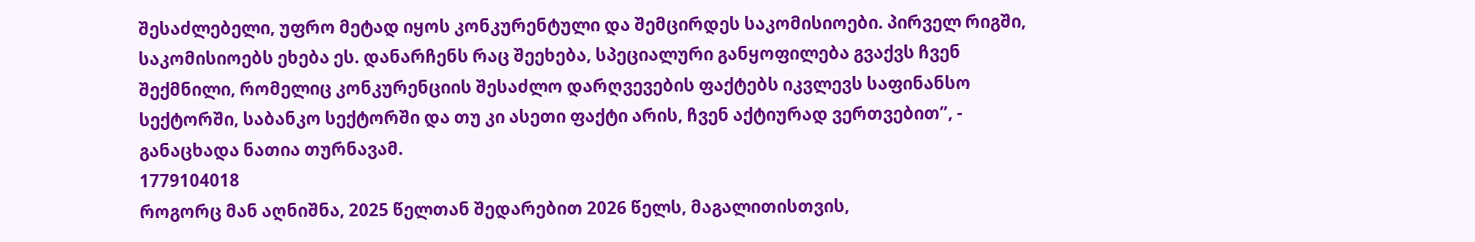შესაძლებელი, უფრო მეტად იყოს კონკურენტული და შემცირდეს საკომისიოები. პირველ რიგში, საკომისიოებს ეხება ეს. დანარჩენს რაც შეეხება, სპეციალური განყოფილება გვაქვს ჩვენ შექმნილი, რომელიც კონკურენციის შესაძლო დარღვევების ფაქტებს იკვლევს საფინანსო სექტორში, საბანკო სექტორში და თუ კი ასეთი ფაქტი არის, ჩვენ აქტიურად ვერთვებით”, - განაცხადა ნათია თურნავამ.
1779104018
როგორც მან აღნიშნა, 2025 წელთან შედარებით 2026 წელს, მაგალითისთვის,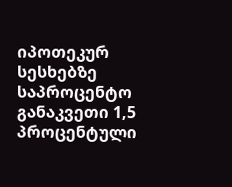იპოთეკურ სესხებზე საპროცენტო განაკვეთი 1,5 პროცენტული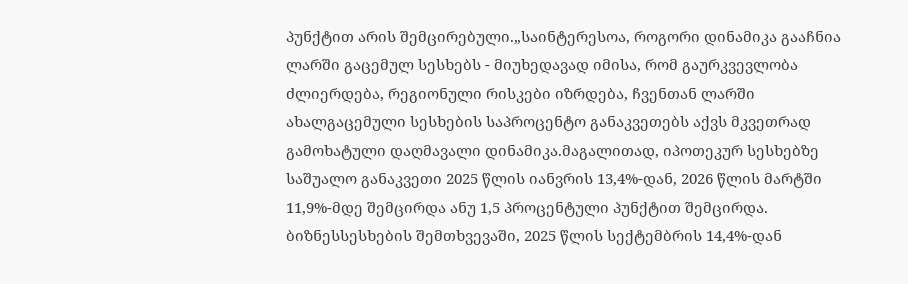პუნქტით არის შემცირებული.„საინტერესოა, როგორი დინამიკა გააჩნია ლარში გაცემულ სესხებს - მიუხედავად იმისა, რომ გაურკვევლობა ძლიერდება, რეგიონული რისკები იზრდება, ჩვენთან ლარში ახალგაცემული სესხების საპროცენტო განაკვეთებს აქვს მკვეთრად გამოხატული დაღმავალი დინამიკა.მაგალითად, იპოთეკურ სესხებზე საშუალო განაკვეთი 2025 წლის იანვრის 13,4%-დან, 2026 წლის მარტში 11,9%-მდე შემცირდა ანუ 1,5 პროცენტული პუნქტით შემცირდა. ბიზნესსესხების შემთხვევაში, 2025 წლის სექტემბრის 14,4%-დან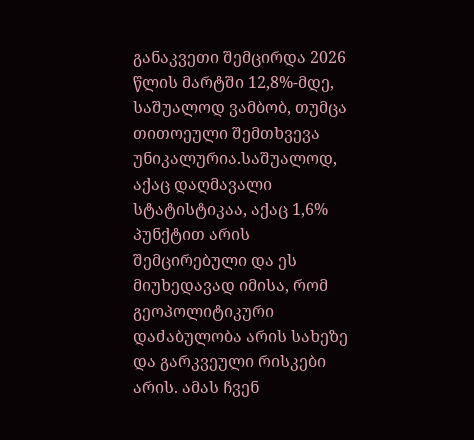განაკვეთი შემცირდა 2026 წლის მარტში 12,8%-მდე, საშუალოდ ვამბობ, თუმცა თითოეული შემთხვევა უნიკალურია.საშუალოდ, აქაც დაღმავალი სტატისტიკაა, აქაც 1,6% პუნქტით არის შემცირებული და ეს მიუხედავად იმისა, რომ გეოპოლიტიკური დაძაბულობა არის სახეზე და გარკვეული რისკები არის. ამას ჩვენ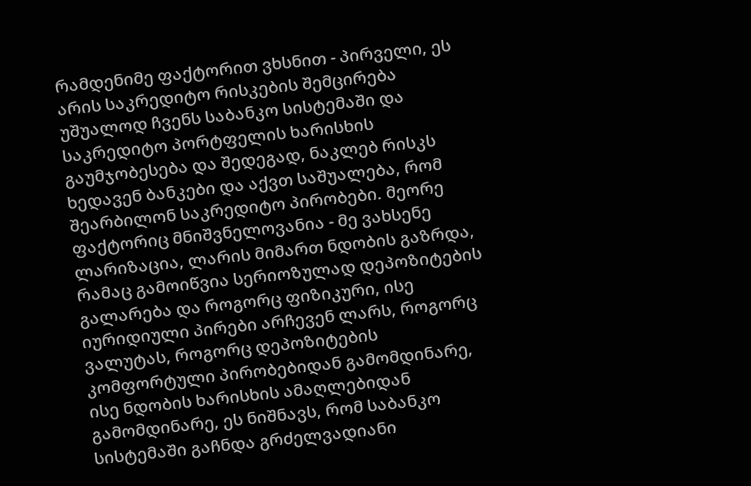რამდენიმე ფაქტორით ვხსნით - პირველი, ეს არის საკრედიტო რისკების შემცირება უშუალოდ ჩვენს საბანკო სისტემაში და საკრედიტო პორტფელის ხარისხის გაუმჯობესება და შედეგად, ნაკლებ რისკს ხედავენ ბანკები და აქვთ საშუალება, რომ შეარბილონ საკრედიტო პირობები. მეორე ფაქტორიც მნიშვნელოვანია - მე ვახსენე ლარიზაცია, ლარის მიმართ ნდობის გაზრდა, რამაც გამოიწვია სერიოზულად დეპოზიტების გალარება და როგორც ფიზიკური, ისე იურიდიული პირები არჩევენ ლარს, როგორც ვალუტას, როგორც დეპოზიტების კომფორტული პირობებიდან გამომდინარე, ისე ნდობის ხარისხის ამაღლებიდან გამომდინარე, ეს ნიშნავს, რომ საბანკო სისტემაში გაჩნდა გრძელვადიანი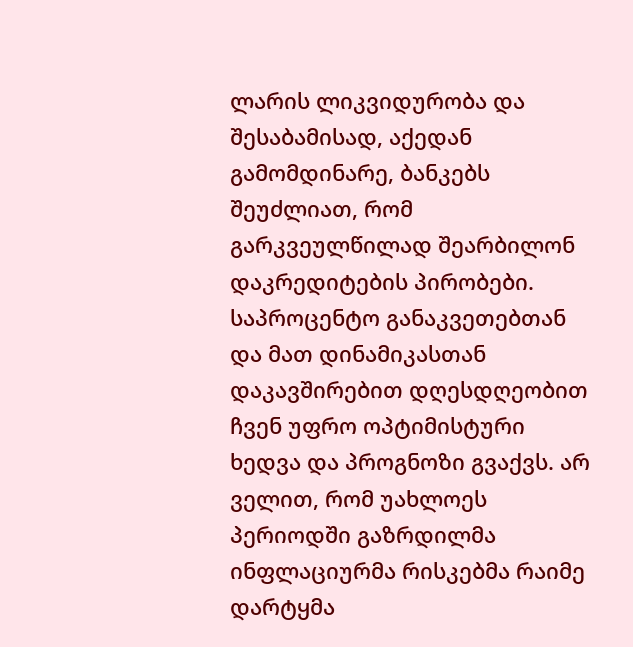ლარის ლიკვიდურობა და შესაბამისად, აქედან გამომდინარე, ბანკებს შეუძლიათ, რომ გარკვეულწილად შეარბილონ დაკრედიტების პირობები. საპროცენტო განაკვეთებთან და მათ დინამიკასთან დაკავშირებით დღესდღეობით ჩვენ უფრო ოპტიმისტური ხედვა და პროგნოზი გვაქვს. არ ველით, რომ უახლოეს პერიოდში გაზრდილმა ინფლაციურმა რისკებმა რაიმე დარტყმა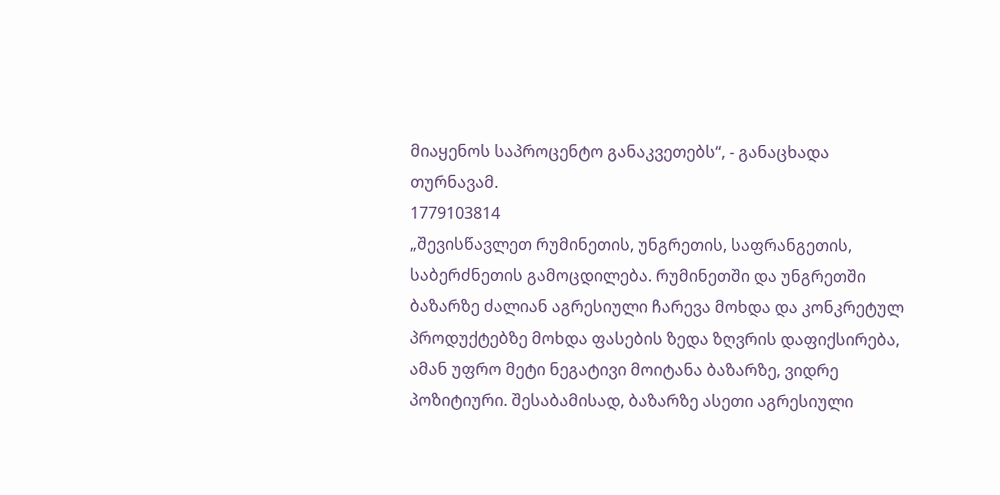მიაყენოს საპროცენტო განაკვეთებს“, - განაცხადა თურნავამ.
1779103814
„შევისწავლეთ რუმინეთის, უნგრეთის, საფრანგეთის, საბერძნეთის გამოცდილება. რუმინეთში და უნგრეთში ბაზარზე ძალიან აგრესიული ჩარევა მოხდა და კონკრეტულ პროდუქტებზე მოხდა ფასების ზედა ზღვრის დაფიქსირება, ამან უფრო მეტი ნეგატივი მოიტანა ბაზარზე, ვიდრე პოზიტიური. შესაბამისად, ბაზარზე ასეთი აგრესიული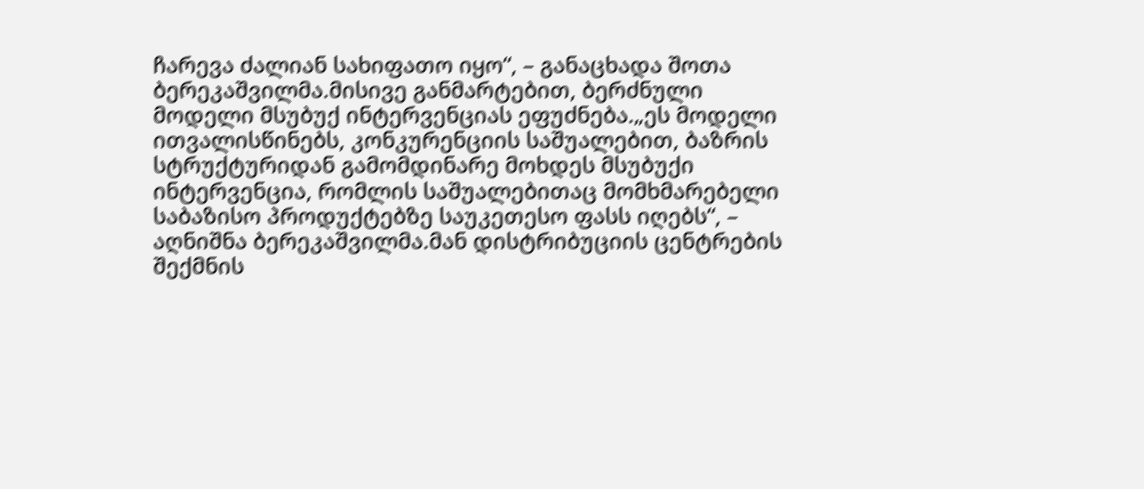ჩარევა ძალიან სახიფათო იყო“, – განაცხადა შოთა ბერეკაშვილმა.მისივე განმარტებით, ბერძნული მოდელი მსუბუქ ინტერვენციას ეფუძნება.„ეს მოდელი ითვალისწინებს, კონკურენციის საშუალებით, ბაზრის სტრუქტურიდან გამომდინარე მოხდეს მსუბუქი ინტერვენცია, რომლის საშუალებითაც მომხმარებელი საბაზისო პროდუქტებზე საუკეთესო ფასს იღებს“, – აღნიშნა ბერეკაშვილმა.მან დისტრიბუციის ცენტრების შექმნის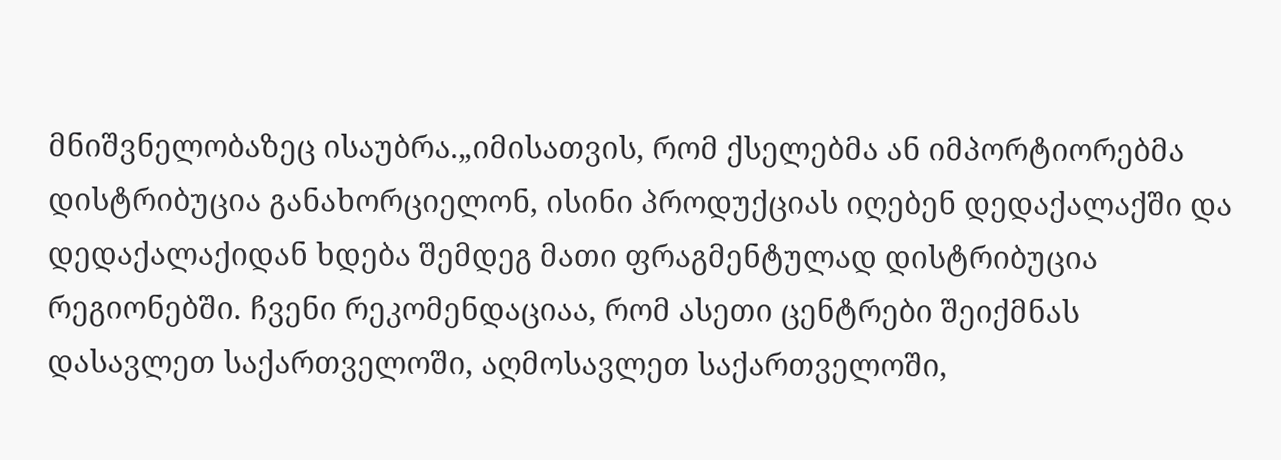მნიშვნელობაზეც ისაუბრა.„იმისათვის, რომ ქსელებმა ან იმპორტიორებმა დისტრიბუცია განახორციელონ, ისინი პროდუქციას იღებენ დედაქალაქში და დედაქალაქიდან ხდება შემდეგ მათი ფრაგმენტულად დისტრიბუცია რეგიონებში. ჩვენი რეკომენდაციაა, რომ ასეთი ცენტრები შეიქმნას დასავლეთ საქართველოში, აღმოსავლეთ საქართველოში,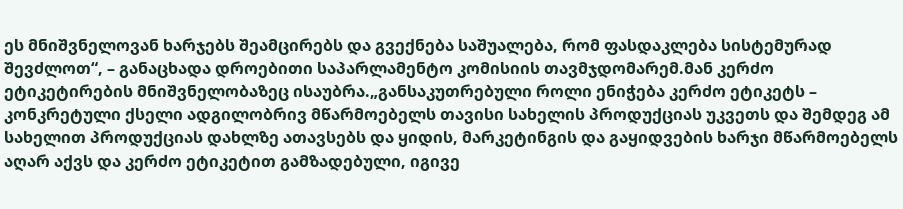ეს მნიშვნელოვან ხარჯებს შეამცირებს და გვექნება საშუალება, რომ ფასდაკლება სისტემურად შევძლოთ“, – განაცხადა დროებითი საპარლამენტო კომისიის თავმჯდომარემ.მან კერძო ეტიკეტირების მნიშვნელობაზეც ისაუბრა.„განსაკუთრებული როლი ენიჭება კერძო ეტიკეტს – კონკრეტული ქსელი ადგილობრივ მწარმოებელს თავისი სახელის პროდუქციას უკვეთს და შემდეგ ამ სახელით პროდუქციას დახლზე ათავსებს და ყიდის, მარკეტინგის და გაყიდვების ხარჯი მწარმოებელს აღარ აქვს და კერძო ეტიკეტით გამზადებული, იგივე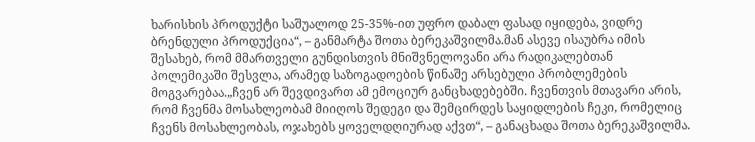ხარისხის პროდუქტი საშუალოდ 25-35%-ით უფრო დაბალ ფასად იყიდება, ვიდრე ბრენდული პროდუქცია“, – განმარტა შოთა ბერეკაშვილმა.მან ასევე ისაუბრა იმის შესახებ, რომ მმართველი გუნდისთვის მნიშვნელოვანი არა რადიკალებთან პოლემიკაში შესვლა, არამედ საზოგადოების წინაშე არსებული პრობლემების მოგვარებაა.„ჩვენ არ შევდივართ ამ ემოციურ განცხადებებში. ჩვენთვის მთავარი არის, რომ ჩვენმა მოსახლეობამ მიიღოს შედეგი და შემცირდეს საყიდლების ჩეკი, რომელიც ჩვენს მოსახლეობას, ოჯახებს ყოველდღიურად აქვთ“, – განაცხადა შოთა ბერეკაშვილმა.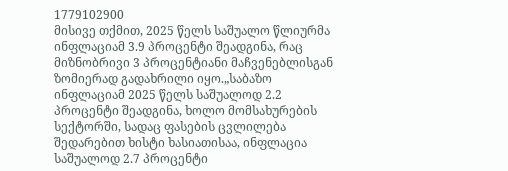1779102900
მისივე თქმით, 2025 წელს საშუალო წლიურმა ინფლაციამ 3.9 პროცენტი შეადგინა, რაც მიზნობრივი 3 პროცენტიანი მაჩვენებლისგან ზომიერად გადახრილი იყო.„საბაზო ინფლაციამ 2025 წელს საშუალოდ 2.2 პროცენტი შეადგინა, ხოლო მომსახურების სექტორში, სადაც ფასების ცვლილება შედარებით ხისტი ხასიათისაა, ინფლაცია საშუალოდ 2.7 პროცენტი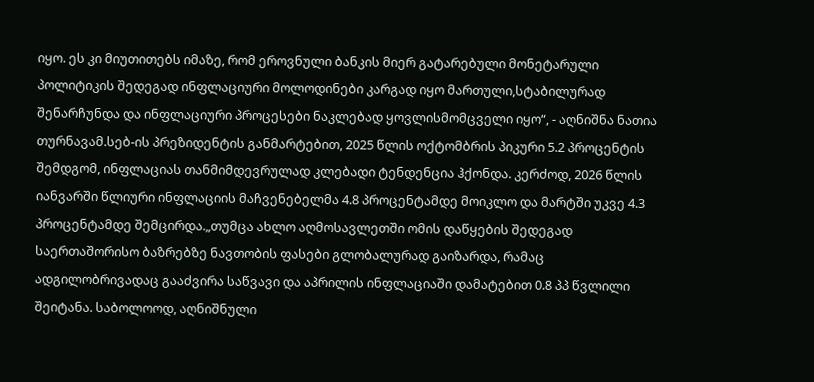იყო. ეს კი მიუთითებს იმაზე, რომ ეროვნული ბანკის მიერ გატარებული მონეტარული პოლიტიკის შედეგად ინფლაციური მოლოდინები კარგად იყო მართული,სტაბილურად შენარჩუნდა და ინფლაციური პროცესები ნაკლებად ყოვლისმომცველი იყო“, - აღნიშნა ნათია თურნავამ.სებ-ის პრეზიდენტის განმარტებით, 2025 წლის ოქტომბრის პიკური 5.2 პროცენტის შემდგომ, ინფლაციას თანმიმდევრულად კლებადი ტენდენცია ჰქონდა. კერძოდ, 2026 წლის იანვარში წლიური ინფლაციის მაჩვენებელმა 4.8 პროცენტამდე მოიკლო და მარტში უკვე 4.3 პროცენტამდე შემცირდა.„თუმცა ახლო აღმოსავლეთში ომის დაწყების შედეგად საერთაშორისო ბაზრებზე ნავთობის ფასები გლობალურად გაიზარდა, რამაც ადგილობრივადაც გააძვირა საწვავი და აპრილის ინფლაციაში დამატებით 0.8 პპ წვლილი შეიტანა. საბოლოოდ, აღნიშნული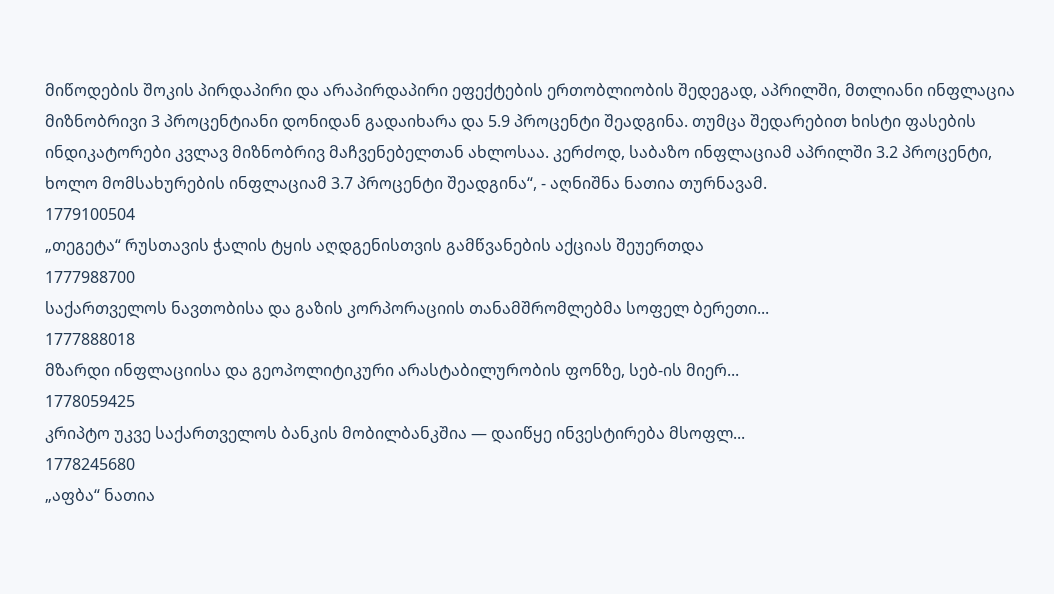მიწოდების შოკის პირდაპირი და არაპირდაპირი ეფექტების ერთობლიობის შედეგად, აპრილში, მთლიანი ინფლაცია მიზნობრივი 3 პროცენტიანი დონიდან გადაიხარა და 5.9 პროცენტი შეადგინა. თუმცა შედარებით ხისტი ფასების ინდიკატორები კვლავ მიზნობრივ მაჩვენებელთან ახლოსაა. კერძოდ, საბაზო ინფლაციამ აპრილში 3.2 პროცენტი, ხოლო მომსახურების ინფლაციამ 3.7 პროცენტი შეადგინა“, - აღნიშნა ნათია თურნავამ.
1779100504
„თეგეტა“ რუსთავის ჭალის ტყის აღდგენისთვის გამწვანების აქციას შეუერთდა
1777988700
საქართველოს ნავთობისა და გაზის კორპორაციის თანამშრომლებმა სოფელ ბერეთი...
1777888018
მზარდი ინფლაციისა და გეოპოლიტიკური არასტაბილურობის ფონზე, სებ-ის მიერ...
1778059425
კრიპტო უკვე საქართველოს ბანკის მობილბანკშია — დაიწყე ინვესტირება მსოფლ...
1778245680
„აფბა“ ნათია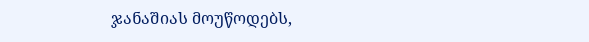ჯანაშიას მოუწოდებს,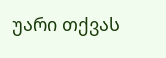უარი თქვას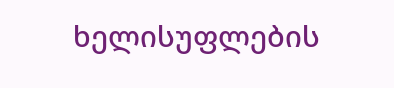ხელისუფლების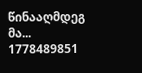წინააღმდეგ მა...
1778489851